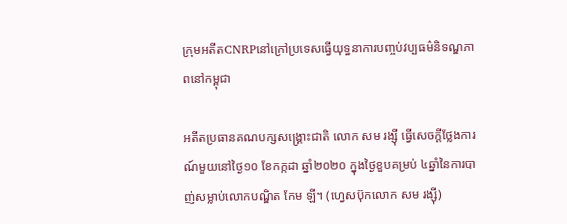ក្រុមអតីតCNRPនៅក្រៅប្រទេសធ្វើយុទ្ធនាការបញ្ចប់វប្បធម៌និទណ្ឌភាពនៅកម្ពុជា

អតីតប្រធានគណបក្សសង្គ្រោះជាតិ លោក សម រង្ស៊ី ធ្វើសេចក្ដីថ្លែងការណ៍មួយនៅថ្ងៃ១០ ខែកក្កដា ឆ្នាំ២០២០ ក្នុងថ្ងៃខួបគម្រប់ ៤ឆ្នាំនៃការបាញ់សម្លាប់លោកបណ្ឌិត កែម ឡី។ (ហ្វេសប៊ុកលោក សម រង្ស៊ី)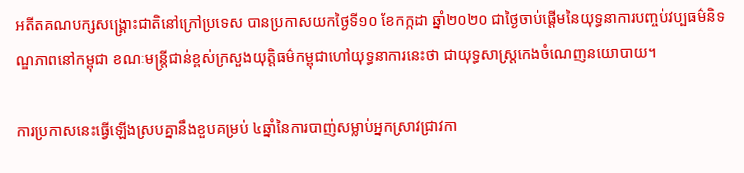អតីតគណបក្សសង្រ្គោះជាតិនៅក្រៅប្រទេស បានប្រកាសយកថ្ងៃទី១០ ខែកក្កដា ឆ្នាំ២០២០ ជាថ្ងៃចាប់ផ្តើមនៃយុទ្ធនាការបញ្ចប់វប្បធម៌និទណ្ឌភាពនៅកម្ពុជា ខណៈមន្រ្តីជាន់ខ្ពស់ក្រសួងយុត្តិធម៌កម្ពុជាហៅយុទ្ធនាការនេះថា ជាយុទ្ធសាស្រ្តកេងចំណេញនយោបាយ។

ការប្រកាសនេះធ្វើឡើងស្របគ្នានឹងខួបគម្រប់ ៤ឆ្នាំនៃការបាញ់សម្លាប់អ្នកស្រាវជ្រាវកា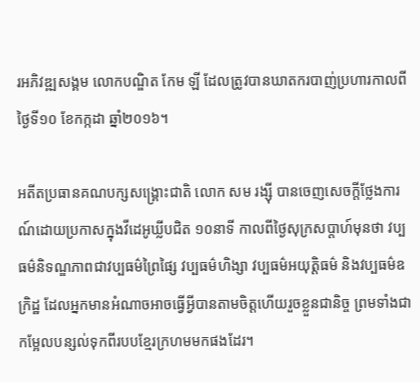រអភិវឌ្ឍសង្គម លោកបណ្ឌិត កែម ឡី ដែលត្រូវបានឃាតករបាញ់ប្រហារកាលពីថ្ងៃទី១០ ខែកក្កដា ឆ្នាំ២០១៦។

អតីតប្រធានគណបក្សសង្គ្រោះជាតិ លោក សម រង្ស៊ី បានចេញសេចក្តីថ្លែងការណ៍ដោយប្រកាសក្នុងវីដេអូឃ្លីបជិត ១០នាទី កាលពីថ្ងៃសុក្រសប្តាហ៍មុនថា វប្បធម៌និទណ្ឌភាពជាវប្បធម៌ព្រៃផ្សៃ វប្បធម៌ហិង្សា វប្បធម៌អយុត្តិធម៌ និងវប្បធម៌ឧក្រិដ្ឋ ដែលអ្នកមានអំណាចអាចធ្វើអ្វីបានតាមចិត្តហើយរួចខ្លួនជានិច្ច ព្រមទាំងជាកម្អែលបន្សល់ទុកពីរបបខ្មែរក្រហមមកផងដែរ។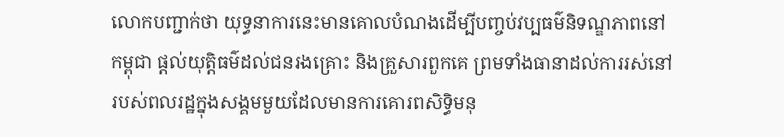លោកបញ្ជាក់ថា យុទ្ធនាការនេះមានគោលបំណងដើម្បីបញ្ចប់វប្បធម៌និទណ្ឌភាពនៅកម្ពុជា ផ្តល់យុត្តិធម៌ដល់ជនរងគ្រោះ និងគ្រួសារពួកគេ ព្រមទាំងធានាដល់ការរស់នៅរបស់ពលរដ្ឋក្នុងសង្គមមួយដែលមានការគោរពសិទ្ធិមនុ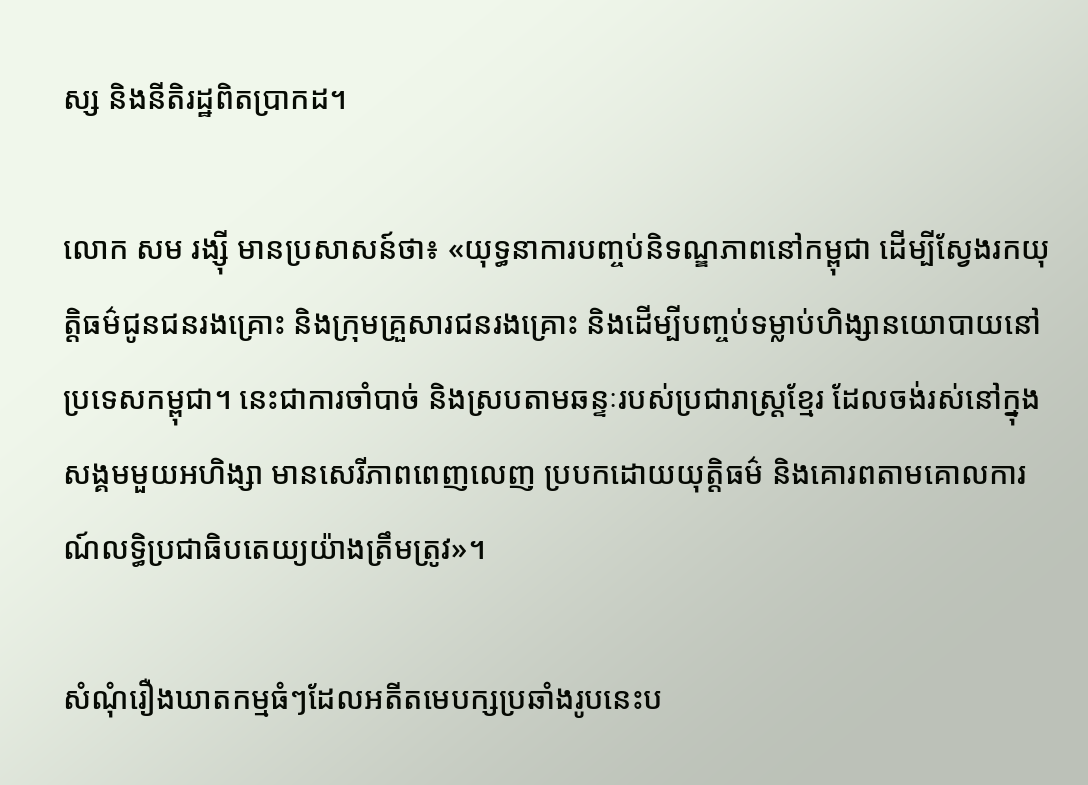ស្ស និងនីតិរដ្ឋពិតប្រាកដ។

លោក សម រង្ស៊ី មានប្រសាសន៍ថា៖ «យុទ្ធនាការបញ្ចប់និទណ្ឌភាពនៅកម្ពុជា ដើម្បីស្វែងរកយុត្តិធម៌ជូនជនរងគ្រោះ និងក្រុមគ្រួសារជនរងគ្រោះ និងដើម្បីបញ្ចប់ទម្លាប់ហិង្សានយោបាយនៅប្រទេសកម្ពុជា។ នេះជាការចាំបាច់ និងស្របតាមឆន្ទៈរបស់ប្រជារាស្ត្រខ្មែរ ដែលចង់រស់នៅក្នុងសង្គមមួយអហិង្សា មានសេរីភាពពេញលេញ ប្របកដោយយុត្តិធម៌ និងគោរពតាមគោលការណ៍លទ្ធិប្រជាធិបតេយ្យយ៉ាងត្រឹមត្រូវ»។

សំណុំរឿងឃាតកម្មធំៗដែលអតីតមេបក្សប្រឆាំងរូបនេះប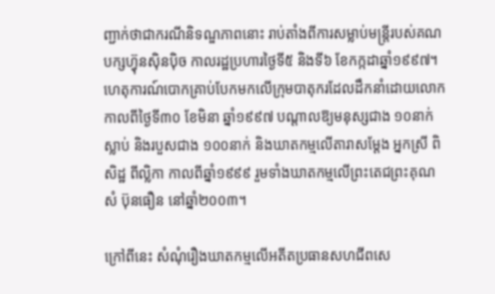ញ្ជាក់ថាជាករណីនិទណ្ឌភាពនោះ រាប់តាំងពីការសម្លាប់មន្ត្រីរបស់គណបក្សហ្វ៊ុនស៊ិនប៉ិច កាលរដ្ឋប្រហារថ្ងៃទី៥ និងទី៦ ខែកក្កដាឆ្នាំ១៩៩៧។ ហេតុការណ៍បោកគ្រាប់បែកមកលើក្រុមបាតុករដែលដឹកនាំដោយលោកកាលពីថ្ងៃទី៣០ ខែមិនា ឆ្នាំ១៩៩៧ បណ្តាលឱ្យមនុស្សជាង ១០នាក់ស្លាប់ និងរបួសជាង ១០០នាក់ និងឃាតកម្មលើតារាសម្តែង អ្នកស្រី ពិសិដ្ឋ ពីល្លិកា កាលពីឆ្នាំ១៩៩៩ រួមទាំងឃាតកម្មលើព្រះតេជព្រះគុណ សំ ប៊ុនធឿន នៅឆ្នាំ២០០៣។

ក្រៅពីនេះ សំណុំរឿងឃាតកម្មលើអតីតប្រធានសហជីពសេ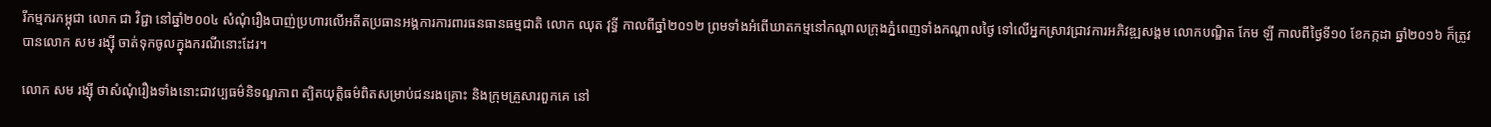រីកម្មករកម្ពុជា លោក ជា វិជ្ជា នៅឆ្នាំ២០០៤ សំណុំរឿងបាញ់ប្រហារលើអតីតប្រធានអង្គការការពារធនធានធម្មជាតិ លោក ឈុត វុទ្ធី កាលពីឆ្នាំ២០១២ ព្រមទាំងអំពើឃាតកម្មនៅកណ្តាលក្រុងភ្នំពេញទាំងកណ្តាលថ្ងៃ ទៅលើអ្នកស្រាវជ្រាវការអភិវឌ្ឍសង្គម លោកបណ្ឌិត កែម ឡី កាលពីថ្ងៃទី១០ ខែកក្កដា ឆ្នាំ២០១៦ ក៏ត្រូវបានលោក សម រង្ស៊ី ចាត់ទុកចូលក្នុងករណីនោះដែរ។

លោក សម រង្ស៊ី ថាសំណុំរឿងទាំងនោះជាវប្បធម៌និទណ្ឌភាព ត្បិតយុត្តិធម៌ពិតសម្រាប់ជនរងគ្រោះ និងក្រុមគ្រួសារពួកគេ នៅ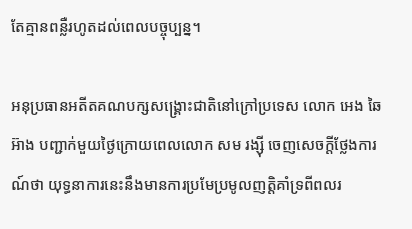តែគ្មានពន្លឺរហូតដល់ពេលបច្ចុប្បន្ន។

អនុប្រធានអតីតគណបក្សសង្រ្គោះជាតិនៅក្រៅប្រទេស លោក អេង ឆៃអ៊ាង បញ្ជាក់មួយថ្ងៃក្រោយពេលលោក សម រង្ស៊ី ចេញសេចក្តីថ្លែងការណ៍ថា យុទ្ធនាការនេះនឹងមានការប្រមែប្រមូលញត្តិគាំទ្រពីពលរ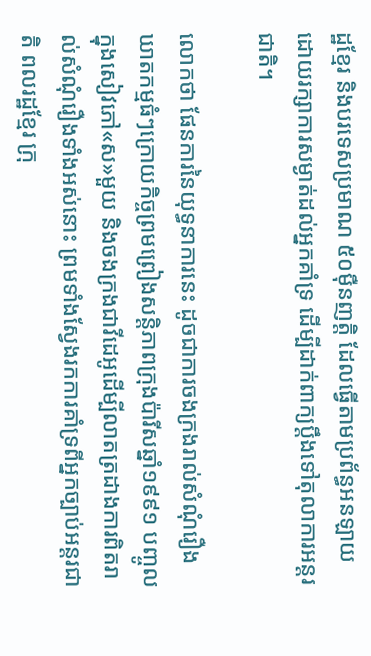ដ្ឋខ្មែរ និងបរទេសប្រមាណ ៥០ម៉ឺនញត្តិ ដែលធ្វើតាមប្រព័ន្ធអនឡាយដោយរក្សាការសម្ងាត់ដល់អ្នកគាំទ្រ ដើម្បីដាក់ពាក្យប្តឹងទៅតុលាការអន្តរជាតិ។

លោកថា ផែនការនៃយុទ្ធនាការនេះ ដូចជាការចងក្រងរាល់សំណុំរឿងឃាតកម្មធំៗក្រោយកិច្ចព្រមព្រៀងសន្តិភាពក្រុងប៉ារីសឆ្នាំ១៩៩១ បញ្ចូលក្នុងសៀវភៅ«ស»មួយ និងចងក្រងជាវីដេអូដើម្បីលាតត្រដាងការពិតរាល់សំណុំរឿងទាំងអស់នោះ ព្រមទាំងស្វែងរកការគាំទ្រពីអ្នកច្បាប់អន្តរជាតិ ពលរដ្ឋខ្មែរ ក្រុ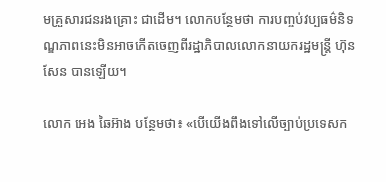មគ្រួសារជនរងគ្រោះ ជាដើម។ លោកបន្ថែមថា ការបញ្ចប់វប្បធម៌និទណ្ឌភាពនេះមិនអាចកើតចេញពីរដ្ឋាភិបាលលោកនាយករដ្ឋមន្រ្តី ហ៊ុន សែន បានឡើយ។

លោក អេង ឆៃអ៊ាង បន្ថែមថា៖ «បើយើងពឹងទៅលើច្បាប់ប្រទេសក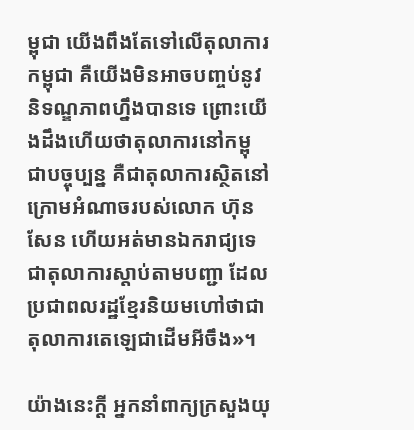ម្ពុជា យើងពឹងតែទៅលើតុលាការកម្ពុជា គឺយើងមិនអាចបញ្ចប់នូវនិទណ្ឌភាពហ្នឹងបានទេ ព្រោះយើងដឹងហើយថាតុលាការនៅកម្ពុជាបច្ចុប្បន្ន គឺជាតុលាការស្ថិតនៅក្រោមអំណាចរបស់លោក ហ៊ុន សែន ហើយអត់មានឯករាជ្យទេ ជាតុលាការស្តាប់តាមបញ្ជា ដែលប្រជាពលរដ្ឋខ្មែរនិយមហៅថាជាតុលាការតេឡេជាដើមអីចឹង»។

យ៉ាងនេះក្តី អ្នកនាំពាក្យក្រសួងយុ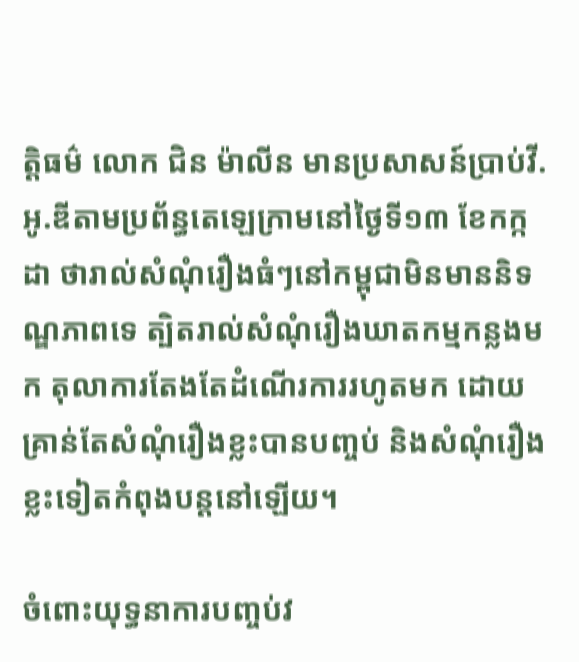ត្តិធម៌ លោក ជិន ម៉ាលីន មានប្រសាសន៍ប្រាប់វី.អូ.ឌីតាមប្រព័ន្ធតេឡេក្រាមនៅថ្ងៃទី១៣ ខែកក្កដា ថារាល់សំណុំរឿងធំៗនៅកម្ពុជាមិនមាននិទណ្ឌភាពទេ ត្បិតរាល់សំណុំរឿងឃាតកម្មកន្លងមក តុលាការតែងតែដំណើរការរហូតមក ដោយគ្រាន់តែសំណុំរឿងខ្លះបានបញ្ចប់ និងសំណុំរឿងខ្លះទៀតកំពុងបន្តនៅឡើយ។

ចំពោះយុទ្ធនាការបញ្ចប់វ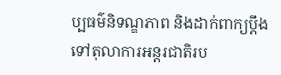ប្បធម៌និទណ្ឌភាព និងដាក់ពាក្យប្តឹងទៅតុលាការអន្តរជាតិរប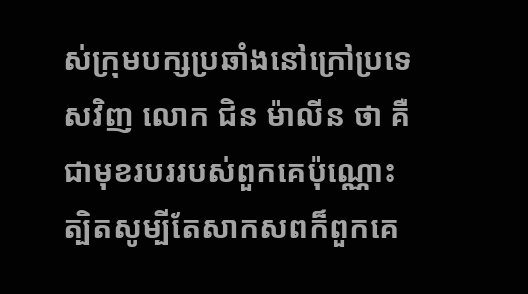ស់ក្រុមបក្សប្រឆាំងនៅក្រៅប្រទេសវិញ លោក ជិន ម៉ាលីន ថា គឺជាមុខរបររបស់ពួកគេប៉ុណ្ណោះ ត្បិតសូម្បីតែសាកសពក៏ពួកគេ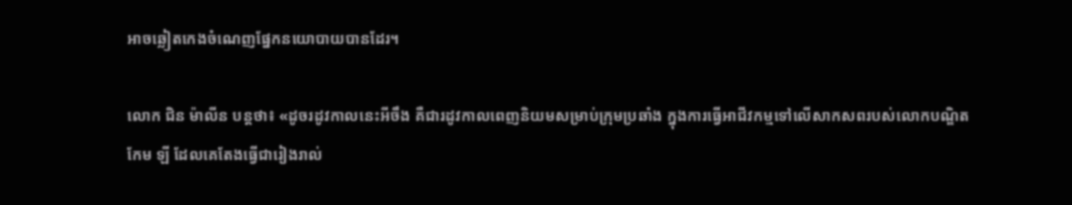អាចឆ្លៀតកេងចំណេញផ្នែកនយោបាយបានដែរ។

លោក ជិន ម៉ាលីន បន្តថា៖ «ដូចរដូវកាលនេះអីចឹង គឺជារដូវកាលពេញនិយមសម្រាប់ក្រុមប្រឆាំង ក្នុងការធ្វើអាជីវកម្មទៅលើសាកសពរបស់លោកបណ្ឌិត កែម ឡី ដែលគេតែងធ្វើជារៀងរាល់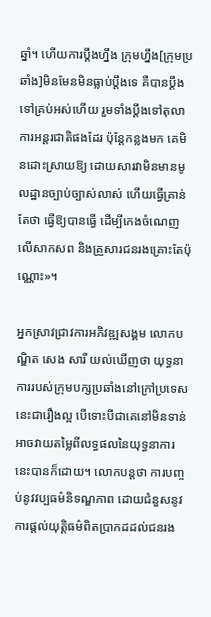ឆ្នាំ។ ហើយការប្តឹងហ្នឹង ក្រុមហ្នឹង[ក្រុមប្រឆាំង]មិនមែនមិនធ្លាប់ប្តឹងទេ គឺបានប្តឹងទៅគ្រប់អស់ហើយ រួមទាំងប្តឹងទៅតុលាការអន្តរជាតិផងដែរ ប៉ុន្តែកន្លងមក គេមិនដោះស្រាយឱ្យ ដោយសារវាមិនមានមូលដ្ឋានច្បាប់ច្បាស់លាស់ ហើយធ្វើគ្រាន់តែថា ធ្វើឱ្យបានធ្វើ ដើម្បីកេងចំណេញលើសាកសព និងគ្រួសារជនរងគ្រោះតែប៉ុណ្ណោះ»។

អ្នកស្រាវជ្រាវការអភិវឌ្ឍសង្គម លោកបណ្ឌិត សេង សារី យល់ឃើញថា យុទ្ធនាការរបស់ក្រុមបក្សប្រឆាំងនៅក្រៅប្រទេសនេះជារឿងល្អ បើទោះបីជាគេនៅមិនទាន់អាចវាយតម្លៃពីលទ្ធផលនៃយុទ្ធនាការនេះបានក៏ដោយ។ លោកបន្តថា ការបញ្ចប់នូវវប្បធម៌និទណ្ឌភាព ដោយជំនួសនូវការផ្តល់យុត្តិធម៌ពិតប្រាកដដល់ជនរង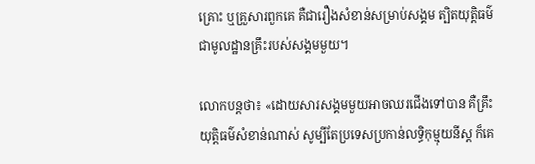គ្រោះ ឬគ្រួសារពួកគេ គឺជារឿងសំខាន់សម្រាប់សង្គម ត្បិតយុត្តិធម៌ជាមូលដ្ឋានគ្រឹះរបស់សង្គមមួយ។

លោកបន្តថា៖ «ដោយសារសង្គមមួយអាចឈរជើងទៅបាន គឺគ្រឹះយុត្តិធម៌សំខាន់ណាស់ សូម្បីតែប្រទេសប្រកាន់លទ្ធិកុម្មុយនីស្ត ក៏គេ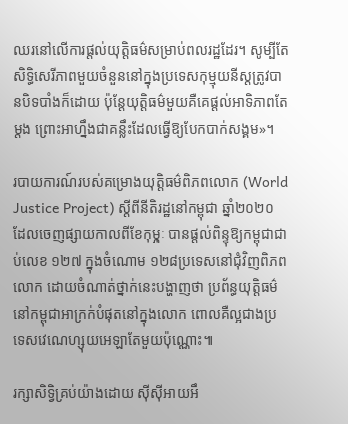ឈរនៅលើការផ្តល់យុត្តិធម៌សម្រាប់ពលរដ្ឋដែរ។ សូម្បីតែសិទ្ធិសេរីភាពមួយចំនួននៅក្នុងប្រទេសកុម្មុយនីស្តត្រូវបានបិទបាំងក៏ដោយ ប៉ុន្តែយុត្តិធម៌មួយគឺគេផ្តល់អាទិភាពតែម្តង ព្រោះអាហ្នឹងជាគន្លឹះដែលធ្វើឱ្យបែកបាក់សង្គម»។

របាយការណ៍របស់គម្រោងយុត្តិធម៌ពិភពលោក (World Justice Project) ស្តីពីនីតិរដ្ឋនៅកម្ពុជា ឆ្នាំ២០២០ ដែលចេញផ្សាយកាលពីខែកុមុ្ភៈ បានផ្តល់ពិន្ទុឱ្យកម្ពុជាជាប់លេខ ១២៧ ក្នុងចំណោម ១២៨ប្រទេសនៅជុំវិញពិភពលោក ដោយចំណាត់ថ្នាក់នេះបង្ហាញថា ប្រព័ន្ធយុត្តិធម៌នៅកម្ពុជាអាក្រក់បំផុតនៅក្នុងលោក ពោលគឺល្អជាងប្រទេសវេណេហ្សុយអេឡាតែមួយប៉ុណ្ណោះ៕

រក្សាសិទ្វិគ្រប់យ៉ាងដោយ ស៊ីស៊ីអាយអឹ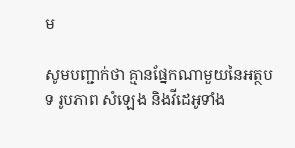ម

សូមបញ្ជាក់ថា គ្មានផ្នែកណាមួយនៃអត្ថបទ រូបភាព សំឡេង និងវីដេអូទាំង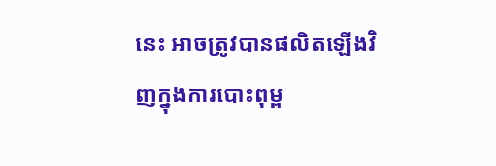នេះ អាចត្រូវបានផលិតឡើងវិញក្នុងការបោះពុម្ព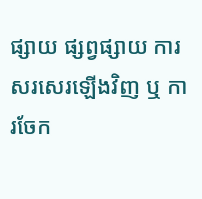ផ្សាយ ផ្សព្វផ្សាយ ការសរសេរឡើងវិញ ឬ ការចែក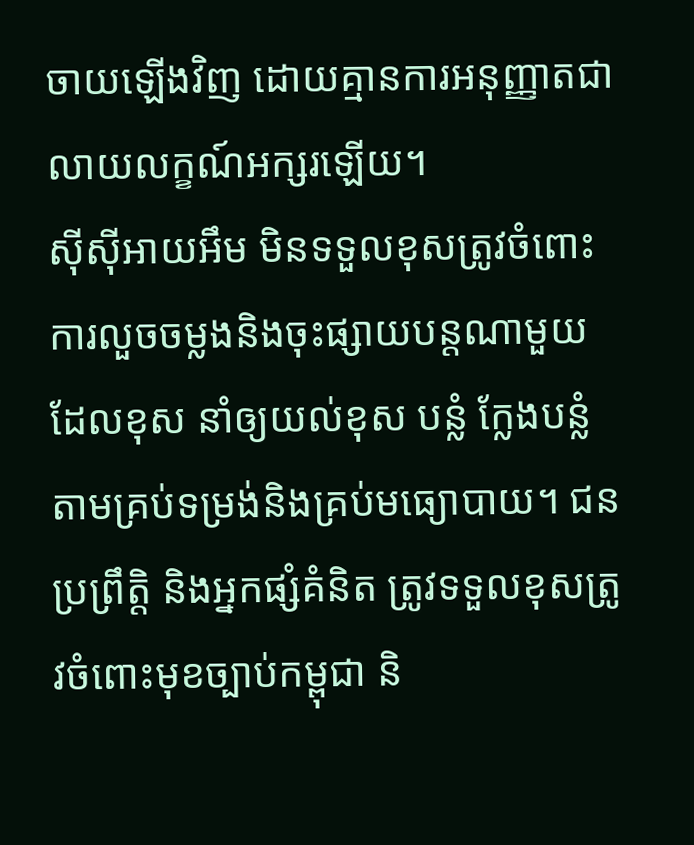ចាយឡើងវិញ ដោយគ្មានការអនុញ្ញាតជាលាយលក្ខណ៍អក្សរឡើយ។
ស៊ីស៊ីអាយអឹម មិនទទួលខុសត្រូវចំពោះការលួចចម្លងនិងចុះផ្សាយបន្តណាមួយ ដែលខុស នាំឲ្យយល់ខុស បន្លំ ក្លែងបន្លំ តាមគ្រប់ទម្រង់និងគ្រប់មធ្យោបាយ។ ជនប្រព្រឹត្តិ និងអ្នកផ្សំគំនិត ត្រូវទទួលខុសត្រូវចំពោះមុខច្បាប់កម្ពុជា និ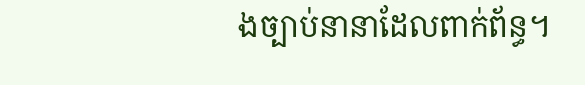ងច្បាប់នានាដែលពាក់ព័ន្ធ។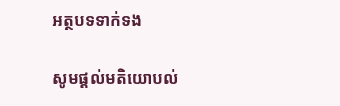អត្ថបទទាក់ទង

សូមផ្ដល់មតិយោបល់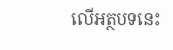លើអត្ថបទនេះ